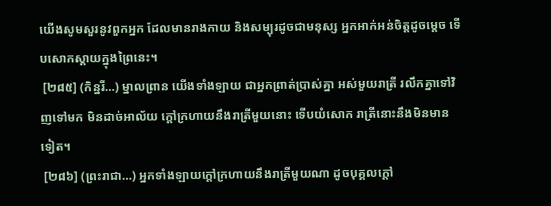យើងសូមសួរនូវពួកអ្នក ដែលមានរាងកាយ និងសម្បុរដូចជាមនុស្ស អ្នកអាក់អន់ចិត្តដូចម្តេច ទើបសោកស្តាយក្នុងព្រៃនេះ។
 [២៨៥] (កិន្នរី…) ម្នាលព្រាន យើងទាំងឡាយ ជាអ្នកព្រាត់បា្រស់គ្នា អស់មួយរាត្រី រលឹកគ្នាទៅវិញទៅមក មិនដាច់អាល័យ ក្តៅក្រហាយនឹងរាត្រីមួយនោះ ទើបយំសោក រាត្រីនោះនឹងមិនមានទៀត។
 [២៨៦] (ព្រះរាជា…) អ្នកទាំងឡាយក្តៅក្រហាយនឹងរាត្រីមួយណា ដូចបុគ្គលក្តៅ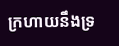ក្រហាយនឹងទ្រ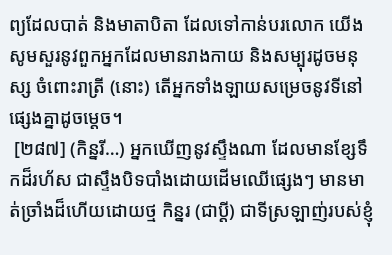ព្យដែលបាត់ និងមាតាបិតា ដែលទៅកាន់បរលោក យើងសូមសួរនូវពួកអ្នកដែលមានរាងកាយ និងសម្បុរដូចមនុស្ស ចំពោះរាត្រី (នោះ) តើអ្នកទាំងឡាយសម្រេចនូវទីនៅផ្សេងគ្នាដូចម្តេច។
 [២៨៧] (កិន្នរី…) អ្នកឃើញនូវស្ទឹងណា ដែលមានខ្សែទឹកដ៏រហ័ស ជាស្ទឹងបិទបាំងដោយដើមឈើផ្សេងៗ មានមាត់ច្រាំងដ៏ហើយដោយថ្ម កិន្នរ (ជាប្តី) ជាទីស្រឡាញ់របស់ខ្ញុំ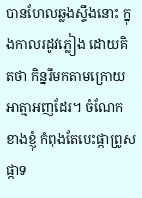បានហែលឆ្លងស្ទឹងនោះ ក្នុងកាលរដូវភ្លៀង ដោយគិតថា កិន្នរីមកតាមក្រោយអាត្មាអញដែរ។ ចំណែកខាងខ្ញុំ កំពុងតែបេះផ្កាព្រូស ផ្កាទ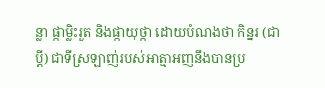ន្លា ផ្កាម្លិះរួត និងផ្កាយុថ្កា ដោយបំណងថា កិន្នរ (ជាប្តី) ជាទីស្រឡាញ់របស់អាត្មាអញនឹងបានប្រ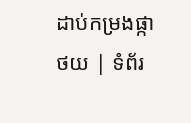ដាប់កម្រងផ្កា
ថយ | ទំព័រ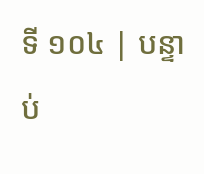ទី ១០៤ | បន្ទាប់